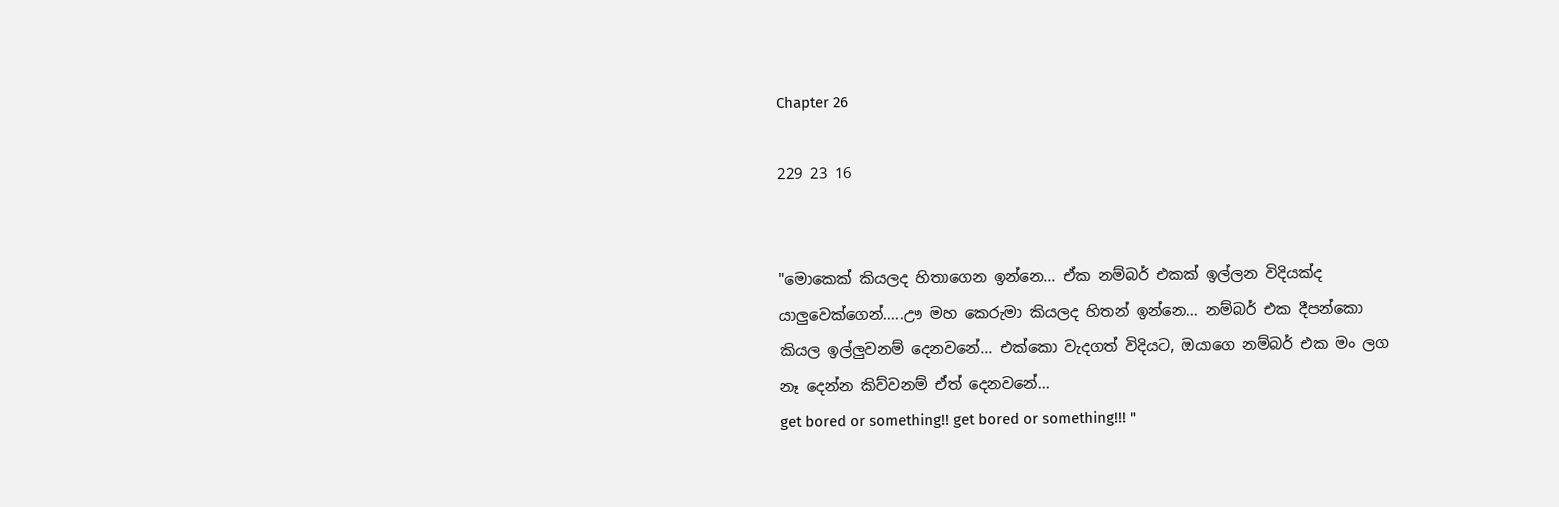Chapter 26

229 23 16


"මොකෙක් කියලද හිතාගෙන ඉන්නෙ... ඒක නම්බර් එකක් ඉල්ලන විදියක්ද යාලුවෙක්ගෙන්.....ඌ මහ කෙරුමා කියලද හිතන් ඉන්නෙ... නම්බර් එක දීපන්කො කියල ඉල්ලුවනම් දෙනවනේ... එක්කො වැදගත් විදියට, ඔයාගෙ නම්බර් එක මං ලග නෑ දෙන්න කිව්වනම් ඒත් දෙනවනේ...
get bored or something!! get bored or something!!! "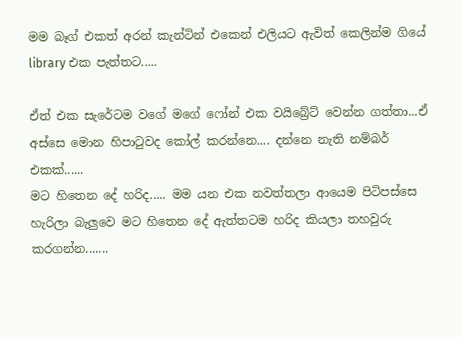මම බෑග් එකත් අරන් කැන්ටින් එකෙන් එලියට ඇවිත් කෙලින්ම ගියේ library එක පැත්තට.....

ඒත් එක සැරේටම වගේ මගේ ෆෝන් එක වයිබ්‍රේට් වෙන්න ගත්තා...ඒ අස්සෙ මොන හිපාටුවද කෝල් කරන්නෙ.... දන්නෙ නැති නම්බර් එකක්......
මට හිතෙන දේ හරිද..... මම යන එක නවත්තලා ආයෙම පිටිපස්සෙ හැරිලා බැලුවෙ මට හිතෙන දේ ඇත්තටම හරිද කියලා තහවුරු කරගන්න.......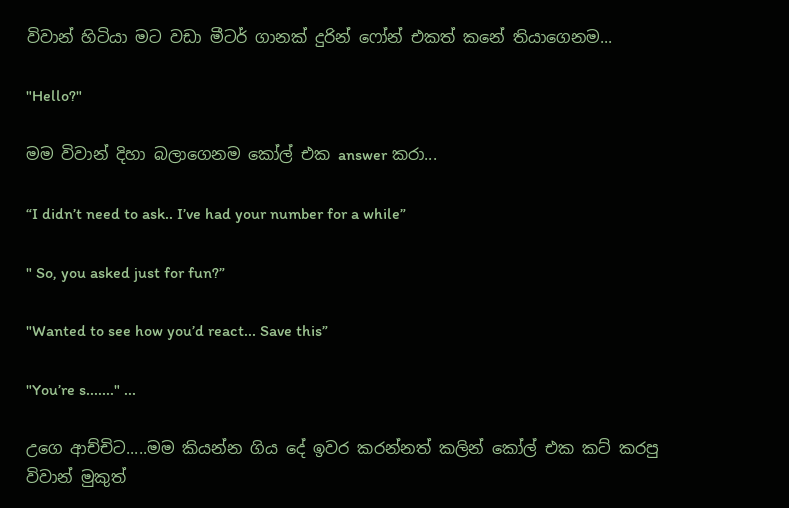විවාන් හිටියා මට වඩා මීටර් ගානක් දුරින් ෆෝන් එකත් කනේ තියාගෙනම...

"Hello?"

මම විවාන් දිහා බලාගෙනම කෝල් එක answer කරා...

“I didn’t need to ask.. I’ve had your number for a while”

" So, you asked just for fun?”

"Wanted to see how you’d react... Save this”

"You’re s......." ...

උගෙ ආච්චිට.....මම කියන්න ගිය දේ ඉවර කරන්නත් කලින් කෝල් එක කට් කරපු විවාන් මුකුත්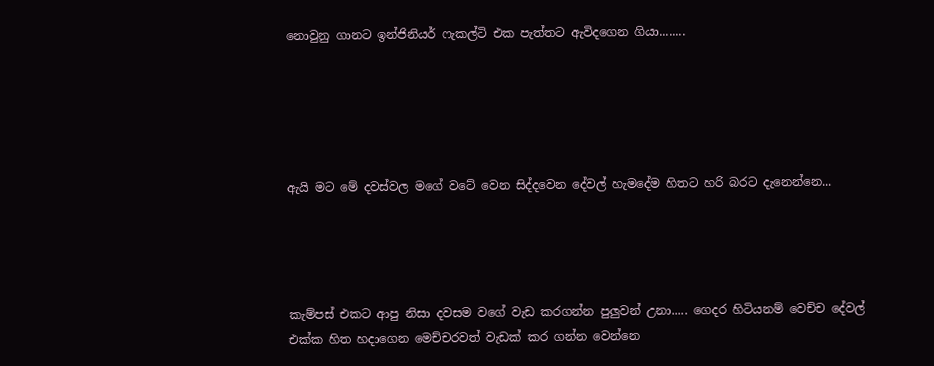නොවුනු ගානට ඉන්ජිනියර් ෆැකල්ටි එක පැත්තට ඇවිදගෙන ගියා........





ඇයි මට මේ දවස්වල මගේ වටේ වෙන සිද්දවෙන දේවල් හැමදේම හිතට හරි බරට දැනෙන්නෙ...




කැම්පස් එකට ආපු නිසා දවසම වගේ වැඩ කරගන්න පුලුවන් උනා..... ගෙදර හිටියනම් වෙච්ච දේවල් එක්ක හිත හදාගෙන මෙච්චරවත් වැඩක් කර ගන්න වෙන්නෙ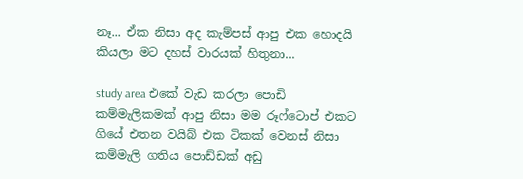නෑ... ඒක නිසා අද කැම්පස් ආපු එක හොදයි කියලා මට දහස් වාරයක් හිතුනා...

study area එකේ වැඩ කරලා පොඩි කම්මැලිකමක් ආපු නිසා මම රූෆ්ටොප් එකට ගියේ එතන වයිබ් එක ටිකක් වෙනස් නිසා කම්මැලි ගතිය පොඩ්ඩක් අඩු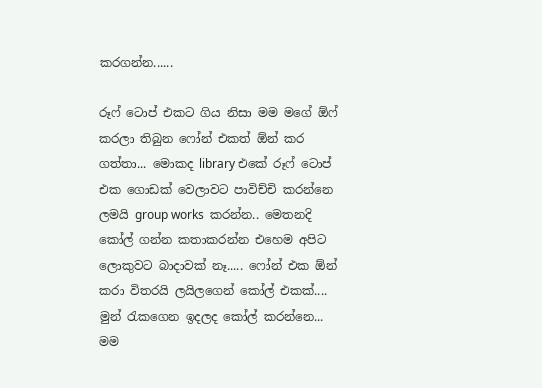කරගන්න......

රූෆ් ටොප් එකට ගිය නිසා මම මගේ ඕෆ් කරලා තිබුන ෆෝන් එකත් ඕන් කර ගත්තා... මොකද library එකේ රූෆ් ටොප් එක ගොඩක් වෙලාවට පාවිච්චි කරන්නෙ ලමයි group works  කරන්න.. මෙතනදි කෝල් ගන්න කතාකරන්න එහෙම අපිට ලොකුවට බාදාවක් නෑ..... ෆෝන් එක ඕන් ක‍රා විතරයි ලයිලගෙන් කෝල් එකක්.... මුන් රැකගෙන ඉදලද කෝල් කරන්නෙ... මම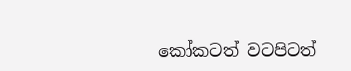කෝකටත් වටපිටත්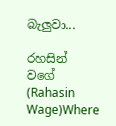බැලුවා...

රහසින් වගේ  (Rahasin Wage)Where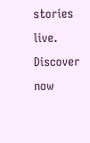stories live. Discover now